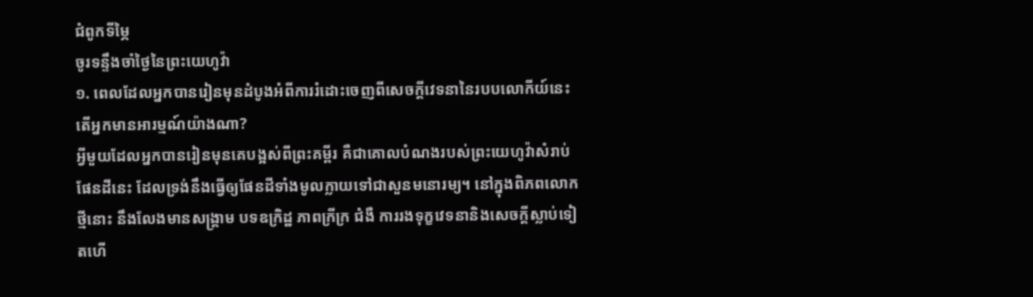ជំពូកទីម្ភៃ
ចូរទន្ទឹងចាំថ្ងៃនៃព្រះយេហូវ៉ា
១. ពេលដែលអ្នកបានរៀនមុនដំបូងអំពីការរំដោះចេញពីសេចក្ដីវេទនានៃរបបលោកីយ៍នេះ តើអ្នកមានអារម្មណ៍យ៉ាងណា?
អ្វីមួយដែលអ្នកបានរៀនមុនគេបង្អស់ពីព្រះគម្ពីរ គឺជាគោលបំណងរបស់ព្រះយេហូវ៉ាសំរាប់ផែនដីនេះ ដែលទ្រង់នឹងធ្វើឲ្យផែនដីទាំងមូលក្លាយទៅជាសួនមនោរម្យ។ នៅក្នុងពិភពលោកថ្មីនោះ នឹងលែងមានសង្គ្រាម បទឧក្រិដ្ឋ ភាពក្រីក្រ ជំងឺ ការរងទុក្ខវេទនានិងសេចក្ដីស្លាប់ទៀតហើ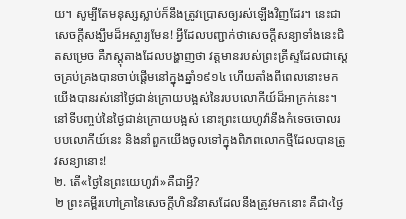យ។ សូម្បីតែមនុស្សស្លាប់ក៏នឹងត្រូវប្រោសឲ្យរស់ឡើងវិញដែរ។ នេះជាសេចក្ដីសង្ឃឹមដ៏អស្ចារ្យមែន! អ្វីដែលបញ្ជាក់ថាសេចក្ដីសន្យាទាំងនេះជិតសម្រេច គឺភស្តុតាងដែលបង្ហាញថា វត្តមានរបស់ព្រះគ្រីស្ទដែលជាស្តេចគ្រប់គ្រងបានចាប់ផ្ដើមនៅក្នុងឆ្នាំ១៩១៤ ហើយតាំងពីពេលនោះមក យើងបានរស់នៅថ្ងៃជាន់ក្រោយបង្អស់នៃរបបលោកីយ៍ដ៏អាក្រក់នេះ។ នៅទីបញ្ចប់នៃថ្ងៃជាន់ក្រោយបង្អស់ នោះព្រះយេហូវ៉ានឹងកំទេចចោលរបបលោកីយ៍នេះ និងនាំពួកយើងចូលទៅក្នុងពិភពលោកថ្មីដែលបានត្រូវសន្យានោះ!
២. តើ«ថ្ងៃនៃព្រះយេហូវ៉ា»គឺជាអ្វី?
២ ព្រះគម្ពីរហៅគ្រានៃសេចក្ដីហិនវិនាសដែលនឹងត្រូវមកនោះ គឺជា‹ថ្ងៃ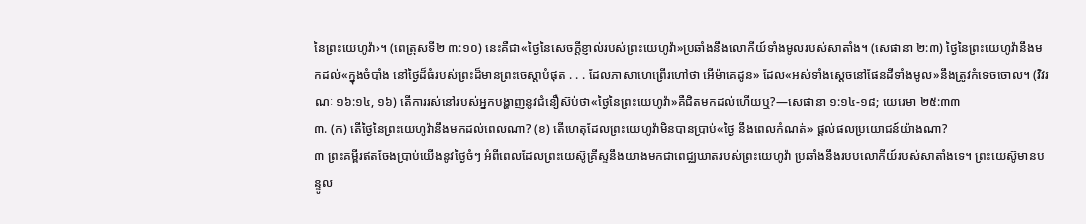នៃព្រះយេហូវ៉ា›។ (ពេត្រុសទី២ ៣:១០) នេះគឺជា«ថ្ងៃនៃសេចក្ដីខ្ញាល់របស់ព្រះយេហូវ៉ា»ប្រឆាំងនឹងលោកីយ៍ទាំងមូលរបស់សាតាំង។ (សេផានា ២:៣) ថ្ងៃនៃព្រះយេហូវ៉ានឹងមកដល់«ក្នុងចំបាំង នៅថ្ងៃដ៏ធំរបស់ព្រះដ៏មានព្រះចេស្ដាបំផុត . . . ដែលភាសាហេព្រើរហៅថា អើម៉ាគេដូន» ដែល«អស់ទាំងស្តេចនៅផែនដីទាំងមូល»នឹងត្រូវកំទេចចោល។ (វិវរណៈ ១៦:១៤, ១៦) តើការរស់នៅរបស់អ្នកបង្ហាញនូវជំនឿស៊ប់ថា«ថ្ងៃនៃព្រះយេហូវ៉ា»គឺជិតមកដល់ហើយឬ?—សេផានា ១:១៤-១៨; យេរេមា ២៥:៣៣
៣. (ក) តើថ្ងៃនៃព្រះយេហូវ៉ានឹងមកដល់ពេលណា? (ខ) តើហេតុដែលព្រះយេហូវ៉ាមិនបានប្រាប់«ថ្ងៃ នឹងពេលកំណត់» ផ្ដល់ផលប្រយោជន៍យ៉ាងណា?
៣ ព្រះគម្ពីរឥតចែងប្រាប់យើងនូវថ្ងៃចំៗ អំពីពេលដែលព្រះយេស៊ូគ្រីស្ទនឹងយាងមកជាពេជ្ឈឃាតរបស់ព្រះយេហូវ៉ា ប្រឆាំងនឹងរបបលោកីយ៍របស់សាតាំងទេ។ ព្រះយេស៊ូមានបន្ទូល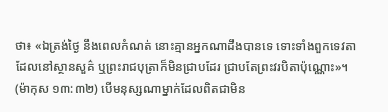ថា៖ «ឯត្រង់ថ្ងៃ នឹងពេលកំណត់ នោះគ្មានអ្នកណាដឹងបានទេ ទោះទាំងពួកទេវតាដែលនៅស្ថានសួគ៌ ឬព្រះរាជបុត្រាក៏មិនជ្រាបដែរ ជ្រាបតែព្រះវរបិតាប៉ុណ្ណោះ»។ (ម៉ាកុស ១៣:៣២) បើមនុស្សណាម្នាក់ដែលពិតជាមិន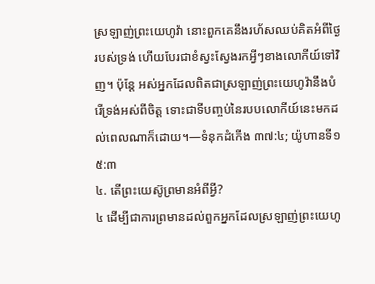ស្រឡាញ់ព្រះយេហូវ៉ា នោះពួកគេនឹងរហ័សឈប់គិតអំពីថ្ងៃរបស់ទ្រង់ ហើយបែរជាខំស្វះស្វែងរកអ្វីៗខាងលោកីយ៍ទៅវិញ។ ប៉ុន្តែ អស់អ្នកដែលពិតជាស្រឡាញ់ព្រះយេហូវ៉ានឹងបំរើទ្រង់អស់ពីចិត្ត ទោះជាទីបញ្ចប់នៃរបបលោកីយ៍នេះមកដល់ពេលណាក៏ដោយ។—ទំនុកដំកើង ៣៧:៤; យ៉ូហានទី១ ៥:៣
៤. តើព្រះយេស៊ូព្រមានអំពីអ្វី?
៤ ដើម្បីជាការព្រមានដល់ពួកអ្នកដែលស្រឡាញ់ព្រះយេហូ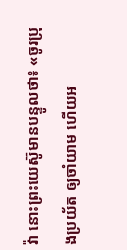វ៉ា នោះព្រះយេស៊ូមានបន្ទូលថា៖ «ចូរប្រុងប្រយ័ត ឲ្យចាំយាម ហើយអ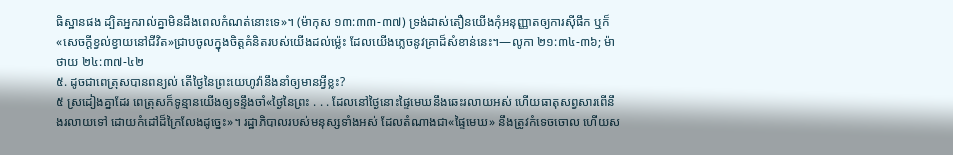ធិស្ឋានផង ដ្បិតអ្នករាល់គ្នាមិនដឹងពេលកំណត់នោះទេ»។ (ម៉ាកុស ១៣:៣៣-៣៧) ទ្រង់ដាស់តឿនយើងកុំអនុញ្ញាតឲ្យការស៊ីផឹក ឬក៏«សេចក្ដីខ្វល់ខ្វាយនៅជីវិត»ជ្រាបចូលក្នុងចិត្តគំនិតរបស់យើងដល់ម្ល៉េះ ដែលយើងភ្លេចនូវគ្រាដ៏សំខាន់នេះ។—លូកា ២១:៣៤-៣៦; ម៉ាថាយ ២៤:៣៧-៤២
៥. ដូចជាពេត្រុសបានពន្យល់ តើថ្ងៃនៃព្រះយេហូវ៉ានឹងនាំឲ្យមានអ្វីខ្លះ?
៥ ស្រដៀងគ្នាដែរ ពេត្រុសក៏ទូន្មានយើងឲ្យទន្ទឹងចាំ«ថ្ងៃនៃព្រះ . . . ដែលនៅថ្ងៃនោះផ្ទៃមេឃនឹងឆេះរលាយអស់ ហើយធាតុសព្វសារពើនឹងរលាយទៅ ដោយកំដៅដ៏ក្រៃលែងដូច្នេះ»។ រដ្ឋាភិបាលរបស់មនុស្សទាំងអស់ ដែលតំណាងជា«ផ្ទៃមេឃ» នឹងត្រូវកំទេចចោល ហើយស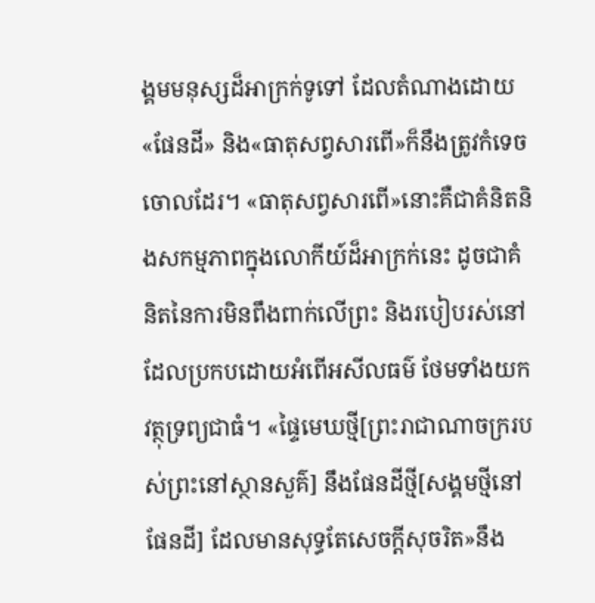ង្គមមនុស្សដ៏អាក្រក់ទូទៅ ដែលតំណាងដោយ«ផែនដី» និង«ធាតុសព្វសារពើ»ក៏នឹងត្រូវកំទេចចោលដែរ។ «ធាតុសព្វសារពើ»នោះគឺជាគំនិតនិងសកម្មភាពក្នុងលោកីយ៍ដ៏អាក្រក់នេះ ដូចជាគំនិតនៃការមិនពឹងពាក់លើព្រះ និងរបៀបរស់នៅដែលប្រកបដោយអំពើអសីលធម៌ ថែមទាំងយកវត្ថុទ្រព្យជាធំ។ «ផ្ទៃមេឃថ្មី[ព្រះរាជាណាចក្ររបស់ព្រះនៅស្ថានសួគ៌] នឹងផែនដីថ្មី[សង្គមថ្មីនៅផែនដី] ដែលមានសុទ្ធតែសេចក្ដីសុចរិត»នឹង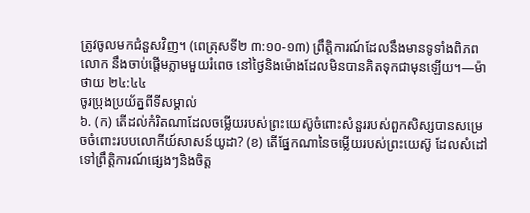ត្រូវចូលមកជំនួសវិញ។ (ពេត្រុសទី២ ៣:១០-១៣) ព្រឹត្ដិការណ៍ដែលនឹងមានទូទាំងពិភពលោក នឹងចាប់ផ្ដើមភ្លាមមួយរំពេច នៅថ្ងៃនិងម៉ោងដែលមិនបានគិតទុកជាមុនឡើយ។—ម៉ាថាយ ២៤:៤៤
ចូរប្រុងប្រយ័ត្នពីទីសម្គាល់
៦. (ក) តើដល់កំរិតណាដែលចម្លើយរបស់ព្រះយេស៊ូចំពោះសំនួររបស់ពួកសិស្សបានសម្រេចចំពោះរបបលោកីយ៍សាសន៍យូដា? (ខ) តើផ្នែកណានៃចម្លើយរបស់ព្រះយេស៊ូ ដែលសំដៅទៅព្រឹត្ដិការណ៍ផ្សេងៗនិងចិត្ត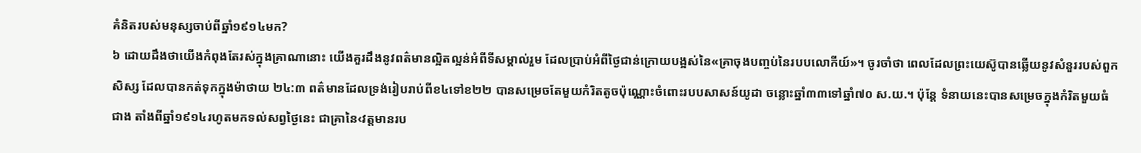គំនិតរបស់មនុស្សចាប់ពីឆ្នាំ១៩១៤មក?
៦ ដោយដឹងថាយើងកំពុងតែរស់ក្នុងគ្រាណានោះ យើងគួរដឹងនូវពត៌មានល្អិតល្អន់អំពីទីសម្គាល់រួម ដែលប្រាប់អំពីថ្ងៃជាន់ក្រោយបង្អស់នៃ«គ្រាចុងបញ្ចប់នៃរបបលោកីយ៍»។ ចូរចាំថា ពេលដែលព្រះយេស៊ូបានឆ្លើយនូវសំនួររបស់ពួកសិស្ស ដែលបានកត់ទុកក្នុងម៉ាថាយ ២៤:៣ ពត៌មានដែលទ្រង់រៀបរាប់ពីខ៤ទៅខ២២ បានសម្រេចតែមួយកំរិតតូចប៉ុណ្ណោះចំពោះរបបសាសន៍យូដា ចន្លោះឆ្នាំ៣៣ទៅឆ្នាំ៧០ ស.យ.។ ប៉ុន្តែ ទំនាយនេះបានសម្រេចក្នុងកំរិតមួយធំជាង តាំងពីឆ្នាំ១៩១៤រហូតមកទល់សព្វថ្ងៃនេះ ជាគ្រានៃ‹វត្តមានរប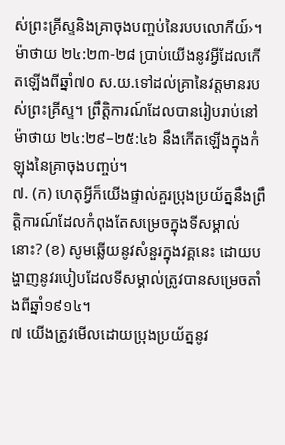ស់ព្រះគ្រីស្ទនិងគ្រាចុងបញ្ចប់នៃរបបលោកីយ៍›។ ម៉ាថាយ ២៤:២៣-២៨ ប្រាប់យើងនូវអ្វីដែលកើតឡើងពីឆ្នាំ៧០ ស.យ.ទៅដល់គ្រានៃវត្តមានរបស់ព្រះគ្រីស្ទ។ ព្រឹត្ដិការណ៍ដែលបានរៀបរាប់នៅម៉ាថាយ ២៤:២៩–២៥:៤៦ នឹងកើតឡើងក្នុងកំឡុងនៃគ្រាចុងបញ្ចប់។
៧. (ក) ហេតុអ្វីក៏យើងផ្ទាល់គួរប្រុងប្រយ័ត្ននឹងព្រឹត្ដិការណ៍ដែលកំពុងតែសម្រេចក្នុងទីសម្គាល់នោះ? (ខ) សូមឆ្លើយនូវសំនួរក្នុងវគ្គនេះ ដោយបង្ហាញនូវរបៀបដែលទីសម្គាល់ត្រូវបានសម្រេចតាំងពីឆ្នាំ១៩១៤។
៧ យើងត្រូវមើលដោយប្រុងប្រយ័ត្ននូវ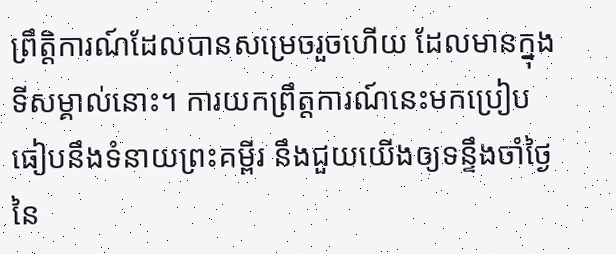ព្រឹត្ដិការណ៍ដែលបានសម្រេចរួចហើយ ដែលមានក្នុងទីសម្គាល់នោះ។ ការយកព្រឹត្តការណ៍នេះមកប្រៀបធៀបនឹងទំនាយព្រះគម្ពីរ នឹងជួយយើងឲ្យទន្ទឹងចាំថ្ងៃនៃ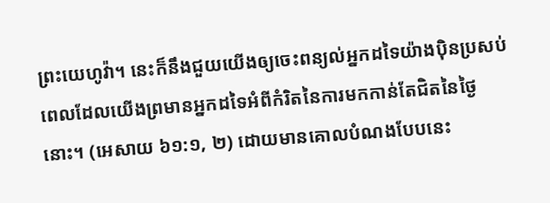ព្រះយេហូវ៉ា។ នេះក៏នឹងជួយយើងឲ្យចេះពន្យល់អ្នកដទៃយ៉ាងប៉ិនប្រសប់ ពេលដែលយើងព្រមានអ្នកដទៃអំពីកំរិតនៃការមកកាន់តែជិតនៃថ្ងៃនោះ។ (អេសាយ ៦១:១, ២) ដោយមានគោលបំណងបែបនេះ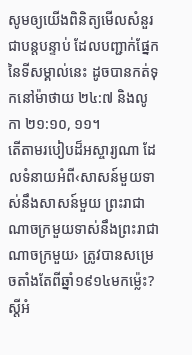សូមឲ្យយើងពិនិត្យមើលសំនួរជាបន្តបន្ទាប់ ដែលបញ្ជាក់ផ្នែកនៃទីសម្គាល់នេះ ដូចបានកត់ទុកនៅម៉ាថាយ ២៤:៧ និងលូកា ២១:១០, ១១។
តើតាមរបៀបដ៏អស្ចារ្យណា ដែលទំនាយអំពី‹សាសន៍មួយទាស់នឹងសាសន៍មួយ ព្រះរាជាណាចក្រមួយទាស់នឹងព្រះរាជាណាចក្រមួយ› ត្រូវបានសម្រេចតាំងតែពីឆ្នាំ១៩១៤មកម្ល៉េះ? ស្តីអំ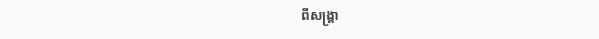ពីសង្គ្រា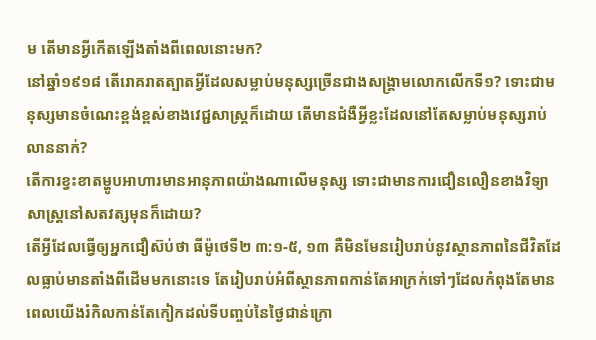ម តើមានអ្វីកើតឡើងតាំងពីពេលនោះមក?
នៅឆ្នាំ១៩១៨ តើរោគរាតត្បាតអ្វីដែលសម្លាប់មនុស្សច្រើនជាងសង្គ្រាមលោកលើកទី១? ទោះជាមនុស្សមានចំណេះខ្ពង់ខ្ពស់ខាងវេជ្ជសាស្ត្រក៏ដោយ តើមានជំងឺអ្វីខ្លះដែលនៅតែសម្លាប់មនុស្សរាប់លាននាក់?
តើការខ្វះខាតម្ហូបអាហារមានអានុភាពយ៉ាងណាលើមនុស្ស ទោះជាមានការជឿនលឿនខាងវិទ្យាសាស្ត្រនៅសតវត្សមុនក៏ដោយ?
តើអ្វីដែលធ្វើឲ្យអ្នកជឿស៊ប់ថា ធីម៉ូថេទី២ ៣:១-៥, ១៣ គឺមិនមែនរៀបរាប់នូវស្ថានភាពនៃជីវិតដែលធ្លាប់មានតាំងពីដើមមកនោះទេ តែរៀបរាប់អំពីស្ថានភាពកាន់តែអាក្រក់ទៅៗដែលកំពុងតែមាន ពេលយើងរំកិលកាន់តែកៀកដល់ទីបញ្ចប់នៃថ្ងៃជាន់ក្រោ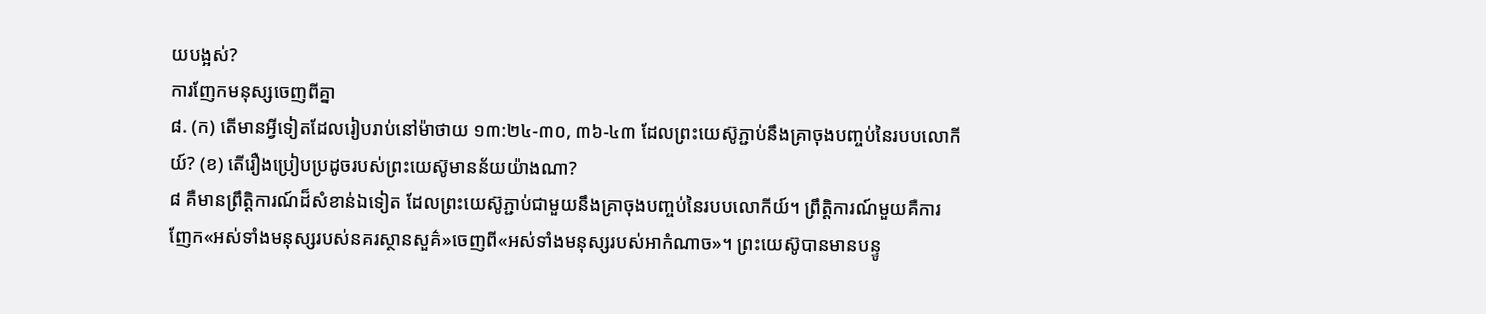យបង្អស់?
ការញែកមនុស្សចេញពីគ្នា
៨. (ក) តើមានអ្វីទៀតដែលរៀបរាប់នៅម៉ាថាយ ១៣:២៤-៣០, ៣៦-៤៣ ដែលព្រះយេស៊ូភ្ជាប់នឹងគ្រាចុងបញ្ចប់នៃរបបលោកីយ៍? (ខ) តើរឿងប្រៀបប្រដូចរបស់ព្រះយេស៊ូមានន័យយ៉ាងណា?
៨ គឺមានព្រឹត្ដិការណ៍ដ៏សំខាន់ឯទៀត ដែលព្រះយេស៊ូភ្ជាប់ជាមួយនឹងគ្រាចុងបញ្ចប់នៃរបបលោកីយ៍។ ព្រឹត្ដិការណ៍មួយគឺការញែក«អស់ទាំងមនុស្សរបស់នគរស្ថានសួគ៌»ចេញពី«អស់ទាំងមនុស្សរបស់អាកំណាច»។ ព្រះយេស៊ូបានមានបន្ទូ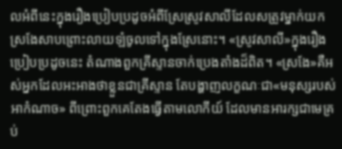លអំពីនេះក្នុងរឿងប្រៀបប្រដូចអំពីស្រែស្រូវសាលីដែលសត្រូវម្នាក់យកស្រងែសាបព្រោះលាយឡំចូលទៅក្នុងស្រែនោះ។ «ស្រូវសាលី»ក្នុងរឿងប្រៀបប្រដូចនេះ តំណាងពួកគ្រីស្ទានចាក់ប្រេងតាំងដ៏ពិត។ «ស្រងែ»គឺអស់អ្នកដែលអះអាងថាខ្លួនជាគ្រីស្ទាន តែបង្ហាញលក្ខណៈជា«មនុស្សរបស់អាកំណាច» ពីព្រោះពួកគេតែងធ្វើតាមលោកីយ៍ ដែលមានអារក្សជាមេគ្រប់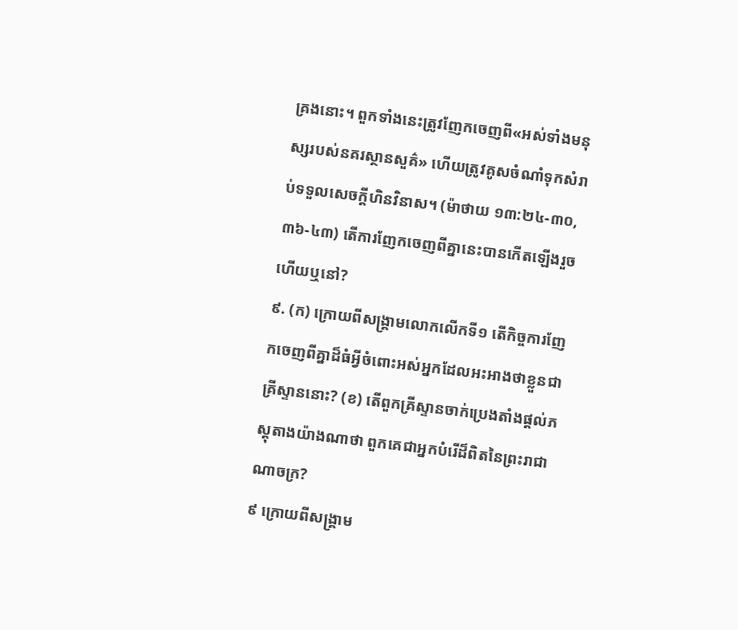គ្រងនោះ។ ពួកទាំងនេះត្រូវញែកចេញពី«អស់ទាំងមនុស្សរបស់នគរស្ថានសួគ៌» ហើយត្រូវគូសចំណាំទុកសំរាប់ទទួលសេចក្ដីហិនវិនាស។ (ម៉ាថាយ ១៣:២៤-៣០, ៣៦-៤៣) តើការញែកចេញពីគ្នានេះបានកើតឡើងរួចហើយឬនៅ?
៩. (ក) ក្រោយពីសង្គ្រាមលោកលើកទី១ តើកិច្ចការញែកចេញពីគ្នាដ៏ធំអ្វីចំពោះអស់អ្នកដែលអះអាងថាខ្លួនជាគ្រីស្ទាននោះ? (ខ) តើពួកគ្រីស្ទានចាក់ប្រេងតាំងផ្ដល់ភស្តុតាងយ៉ាងណាថា ពួកគេជាអ្នកបំរើដ៏ពិតនៃព្រះរាជាណាចក្រ?
៩ ក្រោយពីសង្គ្រាម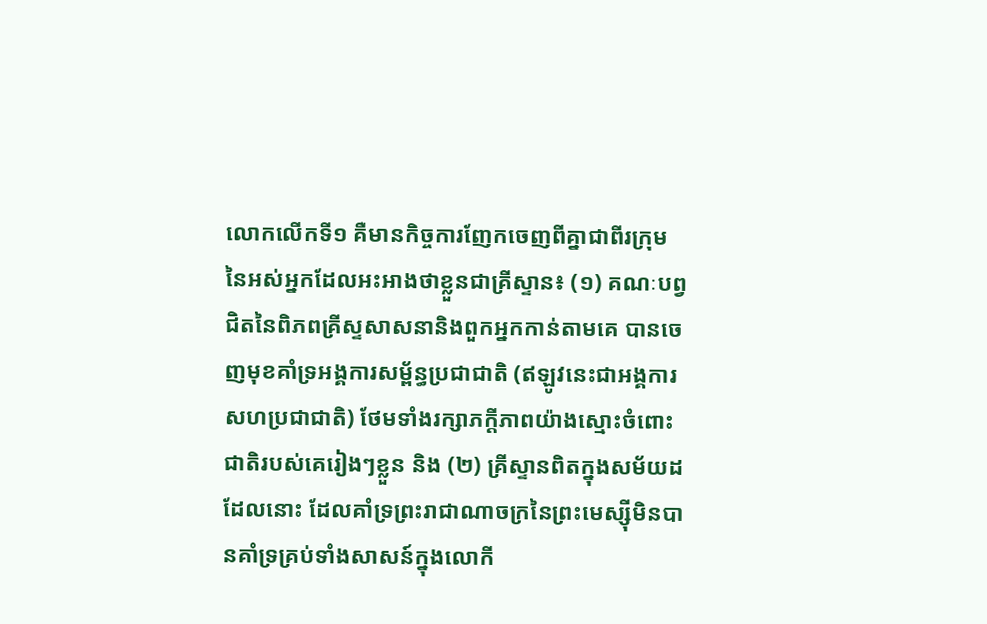លោកលើកទី១ គឺមានកិច្ចការញែកចេញពីគ្នាជាពីរក្រុមនៃអស់អ្នកដែលអះអាងថាខ្លួនជាគ្រីស្ទាន៖ (១) គណៈបព្វជិតនៃពិភពគ្រីស្ទសាសនានិងពួកអ្នកកាន់តាមគេ បានចេញមុខគាំទ្រអង្គការសម្ព័ន្ធប្រជាជាតិ (ឥឡូវនេះជាអង្គការសហប្រជាជាតិ) ថែមទាំងរក្សាភក្ដីភាពយ៉ាងស្មោះចំពោះជាតិរបស់គេរៀងៗខ្លួន និង (២) គ្រីស្ទានពិតក្នុងសម័យដដែលនោះ ដែលគាំទ្រព្រះរាជាណាចក្រនៃព្រះមេស្ស៊ីមិនបានគាំទ្រគ្រប់ទាំងសាសន៍ក្នុងលោកី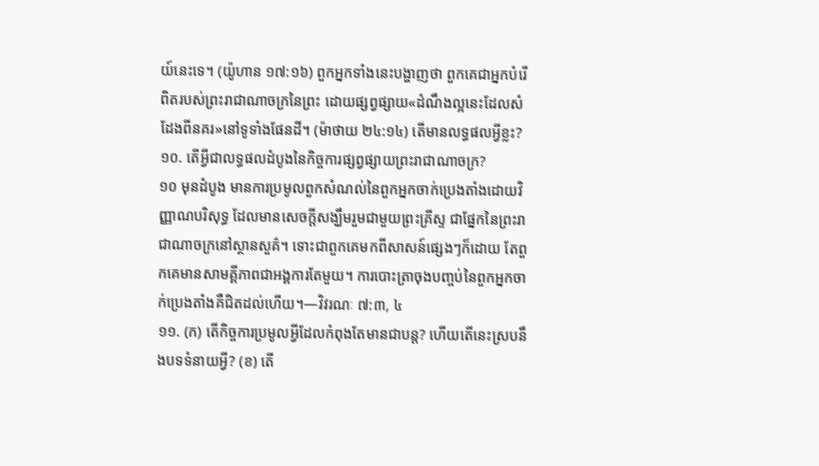យ៍នេះទេ។ (យ៉ូហាន ១៧:១៦) ពួកអ្នកទាំងនេះបង្ហាញថា ពួកគេជាអ្នកបំរើពិតរបស់ព្រះរាជាណាចក្រនៃព្រះ ដោយផ្សព្វផ្សាយ«ដំណឹងល្អនេះដែលសំដែងពីនគរ»នៅទូទាំងផែនដី។ (ម៉ាថាយ ២៤:១៤) តើមានលទ្ធផលអ្វីខ្លះ?
១០. តើអ្វីជាលទ្ធផលដំបូងនៃកិច្ចការផ្សព្វផ្សាយព្រះរាជាណាចក្រ?
១០ មុនដំបូង មានការប្រមូលពួកសំណល់នៃពួកអ្នកចាក់ប្រេងតាំងដោយវិញ្ញាណបរិសុទ្ធ ដែលមានសេចក្ដីសង្ឃឹមរួមជាមួយព្រះគ្រីស្ទ ជាផ្នែកនៃព្រះរាជាណាចក្រនៅស្ថានសួគ៌។ ទោះជាពួកគេមកពីសាសន៍ផ្សេងៗក៏ដោយ តែពួកគេមានសាមគ្គីភាពជាអង្គការតែមួយ។ ការបោះត្រាចុងបញ្ចប់នៃពួកអ្នកចាក់ប្រេងតាំងគឺជិតដល់ហើយ។—វិវរណៈ ៧:៣, ៤
១១. (ក) តើកិច្ចការប្រមូលអ្វីដែលកំពុងតែមានជាបន្ត? ហើយតើនេះស្របនឹងបទទំនាយអ្វី? (ខ) តើ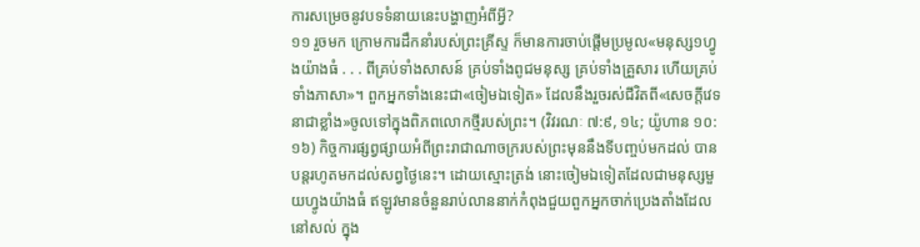ការសម្រេចនូវបទទំនាយនេះបង្ហាញអំពីអ្វី?
១១ រួចមក ក្រោមការដឹកនាំរបស់ព្រះគ្រីស្ទ ក៏មានការចាប់ផ្ដើមប្រមូល«មនុស្ស១ហ្វូងយ៉ាងធំ . . . ពីគ្រប់ទាំងសាសន៍ គ្រប់ទាំងពូជមនុស្ស គ្រប់ទាំងគ្រួសារ ហើយគ្រប់ទាំងភាសា»។ ពួកអ្នកទាំងនេះជា«ចៀមឯទៀត» ដែលនឹងរួចរស់ជីវិតពី«សេចក្ដីវេទនាជាខ្លាំង»ចូលទៅក្នុងពិភពលោកថ្មីរបស់ព្រះ។ (វិវរណៈ ៧:៩, ១៤; យ៉ូហាន ១០:១៦) កិច្ចការផ្សព្វផ្សាយអំពីព្រះរាជាណាចក្ររបស់ព្រះមុននឹងទីបញ្ចប់មកដល់ បានបន្តរហូតមកដល់សព្វថ្ងៃនេះ។ ដោយស្មោះត្រង់ នោះចៀមឯទៀតដែលជាមនុស្សមួយហ្វូងយ៉ាងធំ ឥឡូវមានចំនួនរាប់លាននាក់កំពុងជួយពួកអ្នកចាក់ប្រេងតាំងដែលនៅសល់ ក្នុង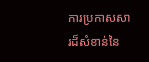ការប្រកាសសារដ៏សំខាន់នៃ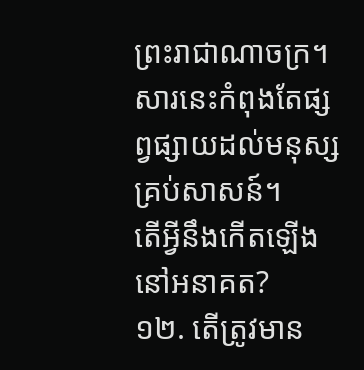ព្រះរាជាណាចក្រ។ សារនេះកំពុងតែផ្សព្វផ្សាយដល់មនុស្សគ្រប់សាសន៍។
តើអ្វីនឹងកើតឡើងនៅអនាគត?
១២. តើត្រូវមាន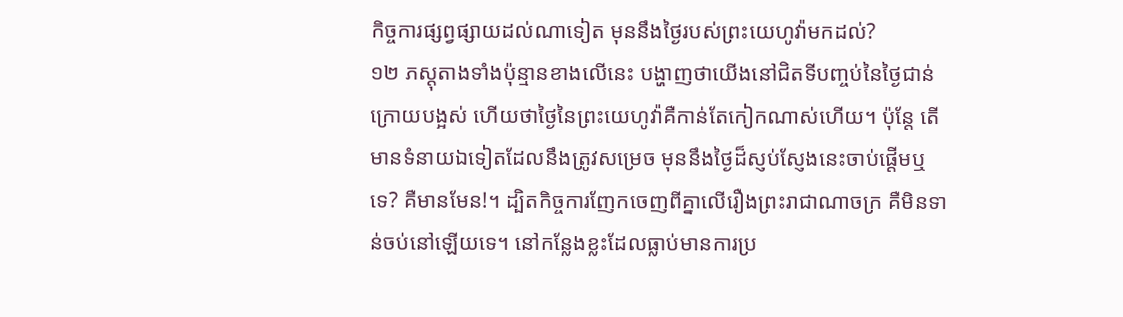កិច្ចការផ្សព្វផ្សាយដល់ណាទៀត មុននឹងថ្ងៃរបស់ព្រះយេហូវ៉ាមកដល់?
១២ ភស្តុតាងទាំងប៉ុន្មានខាងលើនេះ បង្ហាញថាយើងនៅជិតទីបញ្ចប់នៃថ្ងៃជាន់ក្រោយបង្អស់ ហើយថាថ្ងៃនៃព្រះយេហូវ៉ាគឺកាន់តែកៀកណាស់ហើយ។ ប៉ុន្តែ តើមានទំនាយឯទៀតដែលនឹងត្រូវសម្រេច មុននឹងថ្ងៃដ៏ស្ញប់ស្ញែងនេះចាប់ផ្ដើមឬទេ? គឺមានមែន!។ ដ្បិតកិច្ចការញែកចេញពីគ្នាលើរឿងព្រះរាជាណាចក្រ គឺមិនទាន់ចប់នៅឡើយទេ។ នៅកន្លែងខ្លះដែលធ្លាប់មានការប្រ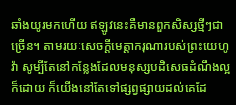ឆាំងយូរមកហើយ ឥឡូវនេះគឺមានពួកសិស្សថ្មីៗជាច្រើន។ តាមរយៈសេចក្ដីមេត្ដាករុណារបស់ព្រះយេហូវ៉ា សូម្បីតែនៅកន្លែងដែលមនុស្សបដិសេធដំណឹងល្អក៏ដោយ ក៏យើងនៅតែទៅផ្សព្វផ្សាយដល់គេដែ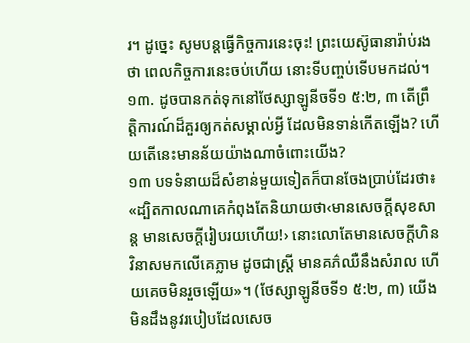រ។ ដូច្នេះ សូមបន្តធ្វើកិច្ចការនេះចុះ! ព្រះយេស៊ូធានារ៉ាប់រងថា ពេលកិច្ចការនេះចប់ហើយ នោះទីបញ្ចប់ទើបមកដល់។
១៣. ដូចបានកត់ទុកនៅថែស្សាឡូនីចទី១ ៥:២, ៣ តើព្រឹត្ដិការណ៍ដ៏គួរឲ្យកត់សម្គាល់អ្វី ដែលមិនទាន់កើតឡើង? ហើយតើនេះមានន័យយ៉ាងណាចំពោះយើង?
១៣ បទទំនាយដ៏សំខាន់មួយទៀតក៏បានចែងប្រាប់ដែរថា៖ «ដ្បិតកាលណាគេកំពុងតែនិយាយថា‹មានសេចក្ដីសុខសាន្ត មានសេចក្ដីរៀបរយហើយ!› នោះលោតែមានសេចក្ដីហិនវិនាសមកលើគេភ្លាម ដូចជាស្ត្រី មានគភ៌ឈឺនឹងសំរាល ហើយគេចមិនរួចឡើយ»។ (ថែស្សាឡូនីចទី១ ៥:២, ៣) យើងមិនដឹងនូវរបៀបដែលសេច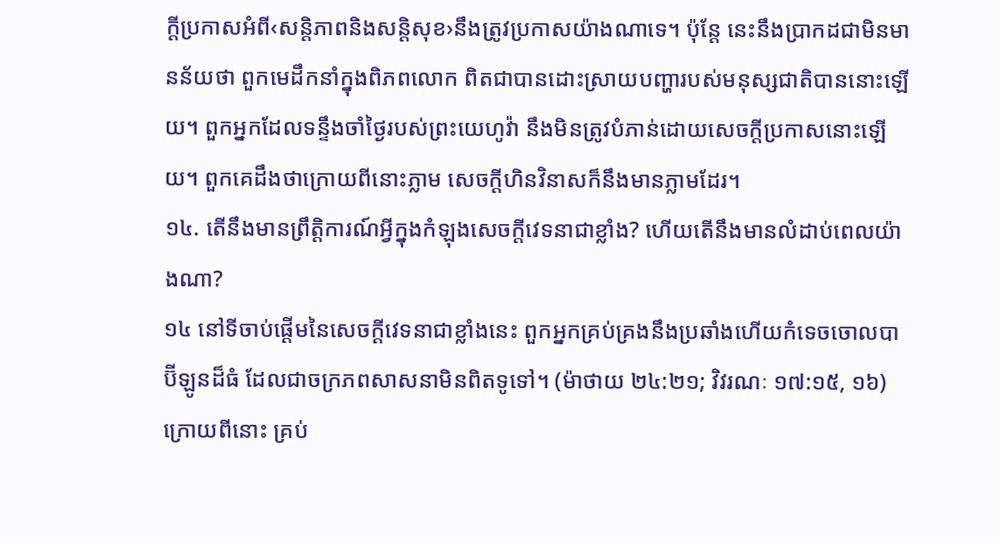ក្ដីប្រកាសអំពី‹សន្ដិភាពនិងសន្ដិសុខ›នឹងត្រូវប្រកាសយ៉ាងណាទេ។ ប៉ុន្តែ នេះនឹងប្រាកដជាមិនមានន័យថា ពួកមេដឹកនាំក្នុងពិភពលោក ពិតជាបានដោះស្រាយបញ្ហារបស់មនុស្សជាតិបាននោះឡើយ។ ពួកអ្នកដែលទន្ទឹងចាំថ្ងៃរបស់ព្រះយេហូវ៉ា នឹងមិនត្រូវបំភាន់ដោយសេចក្ដីប្រកាសនោះឡើយ។ ពួកគេដឹងថាក្រោយពីនោះភ្លាម សេចក្ដីហិនវិនាសក៏នឹងមានភ្លាមដែរ។
១៤. តើនឹងមានព្រឹត្ដិការណ៍អ្វីក្នុងកំឡុងសេចក្ដីវេទនាជាខ្លាំង? ហើយតើនឹងមានលំដាប់ពេលយ៉ាងណា?
១៤ នៅទីចាប់ផ្ដើមនៃសេចក្ដីវេទនាជាខ្លាំងនេះ ពួកអ្នកគ្រប់គ្រងនឹងប្រឆាំងហើយកំទេចចោលបាប៊ីឡូនដ៏ធំ ដែលជាចក្រភពសាសនាមិនពិតទូទៅ។ (ម៉ាថាយ ២៤:២១; វិវរណៈ ១៧:១៥, ១៦) ក្រោយពីនោះ គ្រប់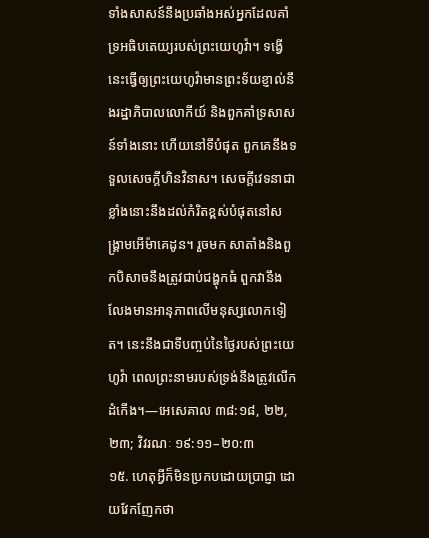ទាំងសាសន៍នឹងប្រឆាំងអស់អ្នកដែលគាំទ្រអធិបតេយ្យរបស់ព្រះយេហូវ៉ា។ ទង្វើនេះធ្វើឲ្យព្រះយេហូវ៉ាមានព្រះទ័យខ្ញាល់នឹងរដ្ឋាភិបាលលោកីយ៍ និងពួកគាំទ្រសាសន៍ទាំងនោះ ហើយនៅទីបំផុត ពួកគេនឹងទទួលសេចក្ដីហិនវិនាស។ សេចក្ដីវេទនាជាខ្លាំងនោះនឹងដល់កំរិតខ្ពស់បំផុតនៅសង្គ្រាមអើម៉ាគេដូន។ រួចមក សាតាំងនិងពួកបិសាចនឹងត្រូវជាប់ជង្ហុកធំ ពួកវានឹងលែងមានអានុភាពលើមនុស្សលោកទៀត។ នេះនឹងជាទីបញ្ចប់នៃថ្ងៃរបស់ព្រះយេហូវ៉ា ពេលព្រះនាមរបស់ទ្រង់នឹងត្រូវលើកដំកើង។—អេសេគាល ៣៨:១៨, ២២, ២៣; វិវរណៈ ១៩:១១–២០:៣
១៥. ហេតុអ្វីក៏មិនប្រកបដោយប្រាជ្ញា ដោយវែកញែកថា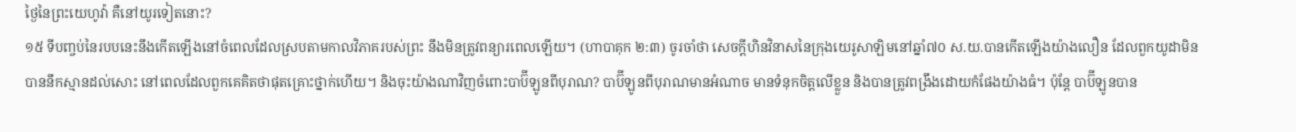ថ្ងៃនៃព្រះយេហូវ៉ា គឺនៅយូរទៀតនោះ?
១៥ ទីបញ្ចប់នៃរបបនេះនឹងកើតឡើងនៅចំពេលដែលស្របតាមកាលវិភាគរបស់ព្រះ នឹងមិនត្រូវពន្យារពេលឡើយ។ (ហាបាគុក ២:៣) ចូរចាំថា សេចក្ដីហិនវិនាសនៃក្រុងយេរូសាឡិមនៅឆ្នាំ៧០ ស.យ.បានកើតឡើងយ៉ាងលឿន ដែលពួកយូដាមិនបាននឹកស្មានដល់សោះ នៅពេលដែលពួកគេគិតថាផុតគ្រោះថ្នាក់ហើយ។ និងចុះយ៉ាងណាវិញចំពោះបាប៊ីឡូនពីបុរាណ? បាប៊ីឡូនពីបុរាណមានអំណាច មានទំនុកចិត្តលើខ្លួន និងបានត្រូវពង្រឹងដោយកំផែងយ៉ាងធំ។ ប៉ុន្តែ បាប៊ីឡូនបាន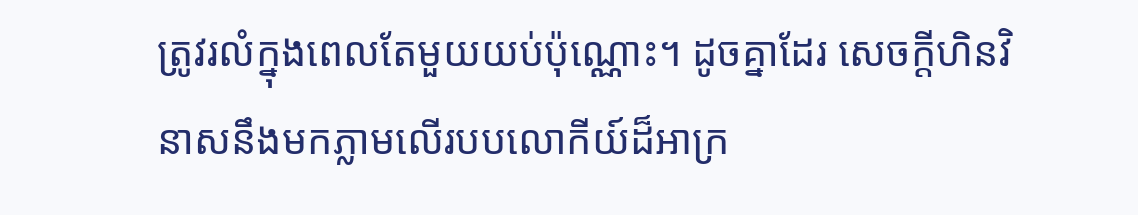ត្រូវរលំក្នុងពេលតែមួយយប់ប៉ុណ្ណោះ។ ដូចគ្នាដែរ សេចក្ដីហិនវិនាសនឹងមកភ្លាមលើរបបលោកីយ៍ដ៏អាក្រ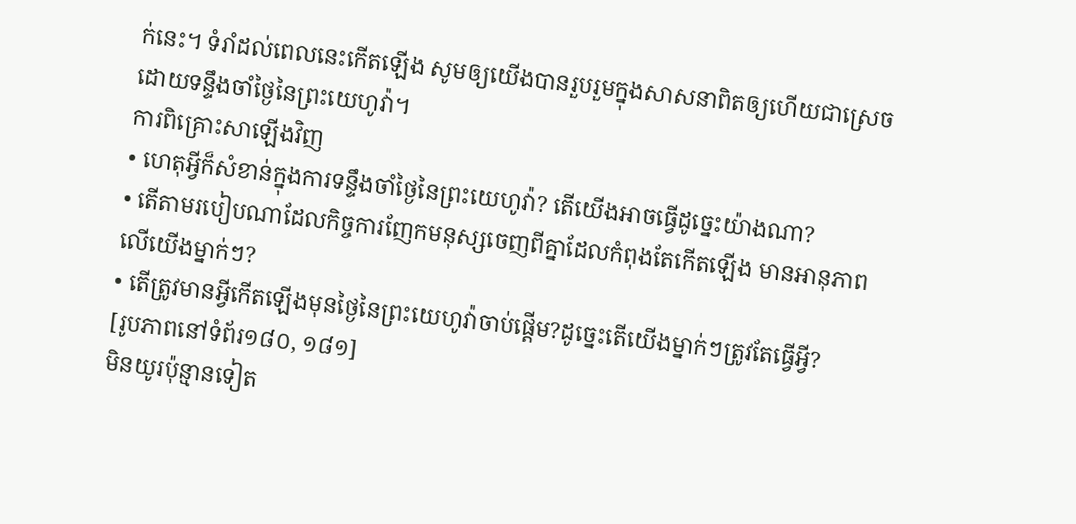ក់នេះ។ ទំរាំដល់ពេលនេះកើតឡើង សូមឲ្យយើងបានរួបរួមក្នុងសាសនាពិតឲ្យហើយជាស្រេច ដោយទន្ទឹងចាំថ្ងៃនៃព្រះយេហូវ៉ា។
ការពិគ្រោះសាឡើងវិញ
• ហេតុអ្វីក៏សំខាន់ក្នុងការទន្ទឹងចាំថ្ងៃនៃព្រះយេហូវ៉ា? តើយើងអាចធ្វើដូច្នេះយ៉ាងណា?
• តើតាមរបៀបណាដែលកិច្ចការញែកមនុស្សចេញពីគ្នាដែលកំពុងតែកើតឡើង មានអានុភាពលើយើងម្នាក់ៗ?
• តើត្រូវមានអ្វីកើតឡើងមុនថ្ងៃនៃព្រះយេហូវ៉ាចាប់ផ្ដើម?ដូច្នេះតើយើងម្នាក់ៗត្រូវតែធ្វើអ្វី?
[រូបភាពនៅទំព័រ១៨០, ១៨១]
មិនយូរប៉ុន្មានទៀត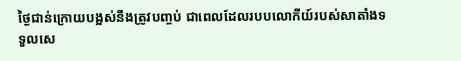ថ្ងៃជាន់ក្រោយបង្អស់នឹងត្រូវបញ្ចប់ ជាពេលដែលរបបលោកីយ៍របស់សាតាំងទទួលសេ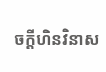ចក្ដីហិនវិនាស